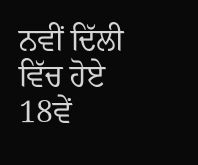ਨਵੀਂ ਦਿੱਲੀ ਵਿੱਚ ਹੋਏ 18ਵੇਂ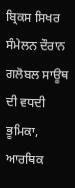ਬ੍ਰਿਕਸ ਸਿਖਰ ਸੰਮੇਲਨ ਦੌਰਾਨ ਗਲੋਬਲ ਸਾਊਥ ਦੀ ਵਧਦੀ ਭੂਮਿਕਾ, ਆਰਥਿਕ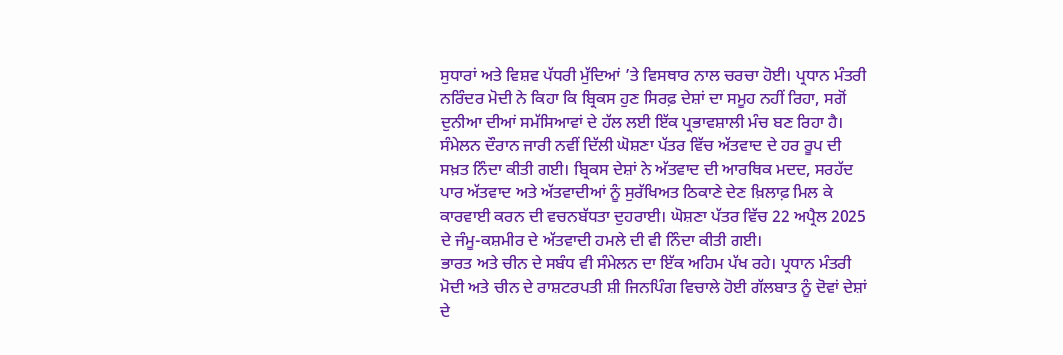ਸੁਧਾਰਾਂ ਅਤੇ ਵਿਸ਼ਵ ਪੱਧਰੀ ਮੁੱਦਿਆਂ ’ਤੇ ਵਿਸਥਾਰ ਨਾਲ ਚਰਚਾ ਹੋਈ। ਪ੍ਰਧਾਨ ਮੰਤਰੀ ਨਰਿੰਦਰ ਮੋਦੀ ਨੇ ਕਿਹਾ ਕਿ ਬ੍ਰਿਕਸ ਹੁਣ ਸਿਰਫ਼ ਦੇਸ਼ਾਂ ਦਾ ਸਮੂਹ ਨਹੀਂ ਰਿਹਾ, ਸਗੋਂ ਦੁਨੀਆ ਦੀਆਂ ਸਮੱਸਿਆਵਾਂ ਦੇ ਹੱਲ ਲਈ ਇੱਕ ਪ੍ਰਭਾਵਸ਼ਾਲੀ ਮੰਚ ਬਣ ਰਿਹਾ ਹੈ।
ਸੰਮੇਲਨ ਦੌਰਾਨ ਜਾਰੀ ਨਵੀਂ ਦਿੱਲੀ ਘੋਸ਼ਣਾ ਪੱਤਰ ਵਿੱਚ ਅੱਤਵਾਦ ਦੇ ਹਰ ਰੂਪ ਦੀ ਸਖ਼ਤ ਨਿੰਦਾ ਕੀਤੀ ਗਈ। ਬ੍ਰਿਕਸ ਦੇਸ਼ਾਂ ਨੇ ਅੱਤਵਾਦ ਦੀ ਆਰਥਿਕ ਮਦਦ, ਸਰਹੱਦ ਪਾਰ ਅੱਤਵਾਦ ਅਤੇ ਅੱਤਵਾਦੀਆਂ ਨੂੰ ਸੁਰੱਖਿਅਤ ਠਿਕਾਣੇ ਦੇਣ ਖ਼ਿਲਾਫ਼ ਮਿਲ ਕੇ ਕਾਰਵਾਈ ਕਰਨ ਦੀ ਵਚਨਬੱਧਤਾ ਦੁਹਰਾਈ। ਘੋਸ਼ਣਾ ਪੱਤਰ ਵਿੱਚ 22 ਅਪ੍ਰੈਲ 2025 ਦੇ ਜੰਮੂ-ਕਸ਼ਮੀਰ ਦੇ ਅੱਤਵਾਦੀ ਹਮਲੇ ਦੀ ਵੀ ਨਿੰਦਾ ਕੀਤੀ ਗਈ।
ਭਾਰਤ ਅਤੇ ਚੀਨ ਦੇ ਸਬੰਧ ਵੀ ਸੰਮੇਲਨ ਦਾ ਇੱਕ ਅਹਿਮ ਪੱਖ ਰਹੇ। ਪ੍ਰਧਾਨ ਮੰਤਰੀ ਮੋਦੀ ਅਤੇ ਚੀਨ ਦੇ ਰਾਸ਼ਟਰਪਤੀ ਸ਼ੀ ਜਿਨਪਿੰਗ ਵਿਚਾਲੇ ਹੋਈ ਗੱਲਬਾਤ ਨੂੰ ਦੋਵਾਂ ਦੇਸ਼ਾਂ ਦੇ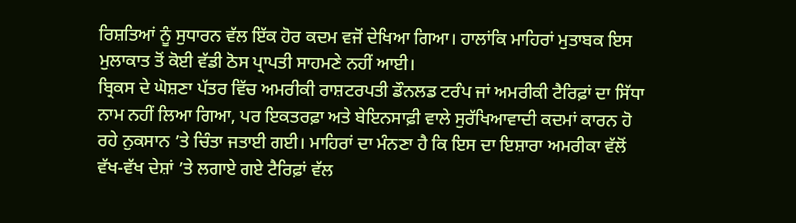ਰਿਸ਼ਤਿਆਂ ਨੂੰ ਸੁਧਾਰਨ ਵੱਲ ਇੱਕ ਹੋਰ ਕਦਮ ਵਜੋਂ ਦੇਖਿਆ ਗਿਆ। ਹਾਲਾਂਕਿ ਮਾਹਿਰਾਂ ਮੁਤਾਬਕ ਇਸ ਮੁਲਾਕਾਤ ਤੋਂ ਕੋਈ ਵੱਡੀ ਠੋਸ ਪ੍ਰਾਪਤੀ ਸਾਹਮਣੇ ਨਹੀਂ ਆਈ।
ਬ੍ਰਿਕਸ ਦੇ ਘੋਸ਼ਣਾ ਪੱਤਰ ਵਿੱਚ ਅਮਰੀਕੀ ਰਾਸ਼ਟਰਪਤੀ ਡੌਨਲਡ ਟਰੰਪ ਜਾਂ ਅਮਰੀਕੀ ਟੈਰਿਫ਼ਾਂ ਦਾ ਸਿੱਧਾ ਨਾਮ ਨਹੀਂ ਲਿਆ ਗਿਆ, ਪਰ ਇਕਤਰਫ਼ਾ ਅਤੇ ਬੇਇਨਸਾਫ਼ੀ ਵਾਲੇ ਸੁਰੱਖਿਆਵਾਦੀ ਕਦਮਾਂ ਕਾਰਨ ਹੋ ਰਹੇ ਨੁਕਸਾਨ ’ਤੇ ਚਿੰਤਾ ਜਤਾਈ ਗਈ। ਮਾਹਿਰਾਂ ਦਾ ਮੰਨਣਾ ਹੈ ਕਿ ਇਸ ਦਾ ਇਸ਼ਾਰਾ ਅਮਰੀਕਾ ਵੱਲੋਂ ਵੱਖ-ਵੱਖ ਦੇਸ਼ਾਂ ’ਤੇ ਲਗਾਏ ਗਏ ਟੈਰਿਫ਼ਾਂ ਵੱਲ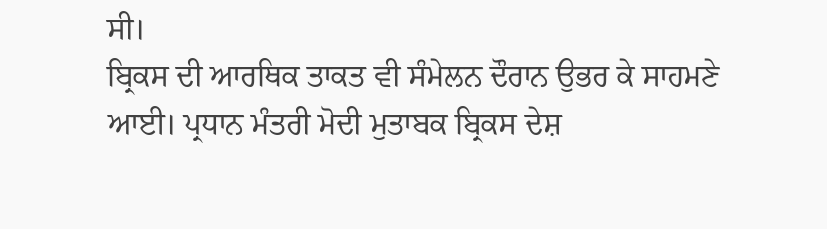ਸੀ।
ਬ੍ਰਿਕਸ ਦੀ ਆਰਥਿਕ ਤਾਕਤ ਵੀ ਸੰਮੇਲਨ ਦੌਰਾਨ ਉਭਰ ਕੇ ਸਾਹਮਣੇ ਆਈ। ਪ੍ਰਧਾਨ ਮੰਤਰੀ ਮੋਦੀ ਮੁਤਾਬਕ ਬ੍ਰਿਕਸ ਦੇਸ਼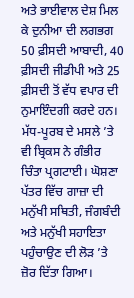ਅਤੇ ਭਾਈਵਾਲ ਦੇਸ਼ ਮਿਲ ਕੇ ਦੁਨੀਆ ਦੀ ਲਗਭਗ 50 ਫ਼ੀਸਦੀ ਆਬਾਦੀ, 40 ਫ਼ੀਸਦੀ ਜੀਡੀਪੀ ਅਤੇ 25 ਫ਼ੀਸਦੀ ਤੋਂ ਵੱਧ ਵਪਾਰ ਦੀ ਨੁਮਾਇੰਦਗੀ ਕਰਦੇ ਹਨ।
ਮੱਧ-ਪੂਰਬ ਦੇ ਮਸਲੇ ’ਤੇ ਵੀ ਬ੍ਰਿਕਸ ਨੇ ਗੰਭੀਰ ਚਿੰਤਾ ਪ੍ਰਗਟਾਈ। ਘੋਸ਼ਣਾ ਪੱਤਰ ਵਿੱਚ ਗਾਜ਼ਾ ਦੀ ਮਨੁੱਖੀ ਸਥਿਤੀ, ਜੰਗਬੰਦੀ ਅਤੇ ਮਨੁੱਖੀ ਸਹਾਇਤਾ ਪਹੁੰਚਾਉਣ ਦੀ ਲੋੜ ’ਤੇ ਜ਼ੋਰ ਦਿੱਤਾ ਗਿਆ।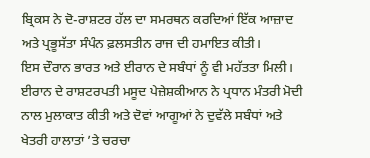ਬ੍ਰਿਕਸ ਨੇ ਦੋ-ਰਾਸ਼ਟਰ ਹੱਲ ਦਾ ਸਮਰਥਨ ਕਰਦਿਆਂ ਇੱਕ ਆਜ਼ਾਦ ਅਤੇ ਪ੍ਰਭੂਸੱਤਾ ਸੰਪੰਨ ਫ਼ਲਸਤੀਨ ਰਾਜ ਦੀ ਹਮਾਇਤ ਕੀਤੀ।
ਇਸ ਦੌਰਾਨ ਭਾਰਤ ਅਤੇ ਈਰਾਨ ਦੇ ਸਬੰਧਾਂ ਨੂੰ ਵੀ ਮਹੱਤਤਾ ਮਿਲੀ। ਈਰਾਨ ਦੇ ਰਾਸ਼ਟਰਪਤੀ ਮਸੂਦ ਪੇਜ਼ੇਸ਼ਕੀਆਨ ਨੇ ਪ੍ਰਧਾਨ ਮੰਤਰੀ ਮੋਦੀ ਨਾਲ ਮੁਲਾਕਾਤ ਕੀਤੀ ਅਤੇ ਦੋਵਾਂ ਆਗੂਆਂ ਨੇ ਦੁਵੱਲੇ ਸਬੰਧਾਂ ਅਤੇ ਖੇਤਰੀ ਹਾਲਾਤਾਂ ’ਤੇ ਚਰਚਾ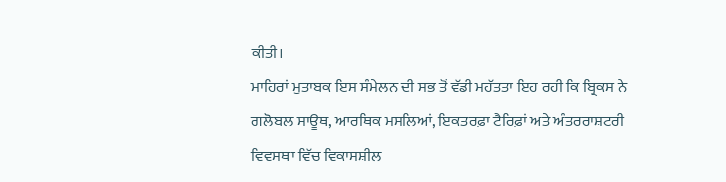ਕੀਤੀ।
ਮਾਹਿਰਾਂ ਮੁਤਾਬਕ ਇਸ ਸੰਮੇਲਨ ਦੀ ਸਭ ਤੋਂ ਵੱਡੀ ਮਹੱਤਤਾ ਇਹ ਰਹੀ ਕਿ ਬ੍ਰਿਕਸ ਨੇ ਗਲੋਬਲ ਸਾਊਥ, ਆਰਥਿਕ ਮਸਲਿਆਂ, ਇਕਤਰਫ਼ਾ ਟੈਰਿਫ਼ਾਂ ਅਤੇ ਅੰਤਰਰਾਸ਼ਟਰੀ ਵਿਵਸਥਾ ਵਿੱਚ ਵਿਕਾਸਸ਼ੀਲ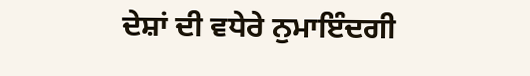ਦੇਸ਼ਾਂ ਦੀ ਵਧੇਰੇ ਨੁਮਾਇੰਦਗੀ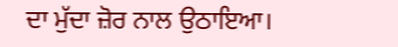ਦਾ ਮੁੱਦਾ ਜ਼ੋਰ ਨਾਲ ਉਠਾਇਆ।